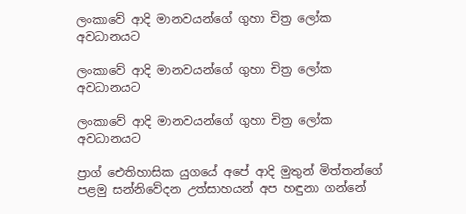ලංකාවේ ආදි මානවයන්ගේ ගුහා චිත්‍ර ලෝක අවධානයට

ලංකාවේ ආදි මානවයන්ගේ ගුහා චිත්‍ර ලෝක අවධානයට

ලංකාවේ ආදි මානවයන්ගේ ගුහා චිත්‍ර ලෝක අවධානයට

ප්‍රාග් ඓතිහාසික යුගයේ අපේ ආදි මුතුන් මිත්තන්ගේ පළමු සන්නිවේදන උත්සාහයන් අප හඳුනා ගන්නේ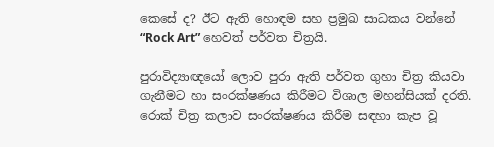කෙසේ ද? ඊට ඇති හොඳම සහ ප්‍රමුඛ සාධකය වන්නේ “Rock Art” හෙවත් පර්වත චිත්‍රයි.

පුරාවිද්‍යාඥයෝ ලොව පුරා ඇති පර්වත ගුහා චිත්‍ර කියවා ගැනීමට හා සංරක්ෂණය කිරීමට විශාල මහන්සියක් දරති. රොක් චිත්‍ර කලාව සංරක්ෂණය කිරීම සඳහා කැප වූ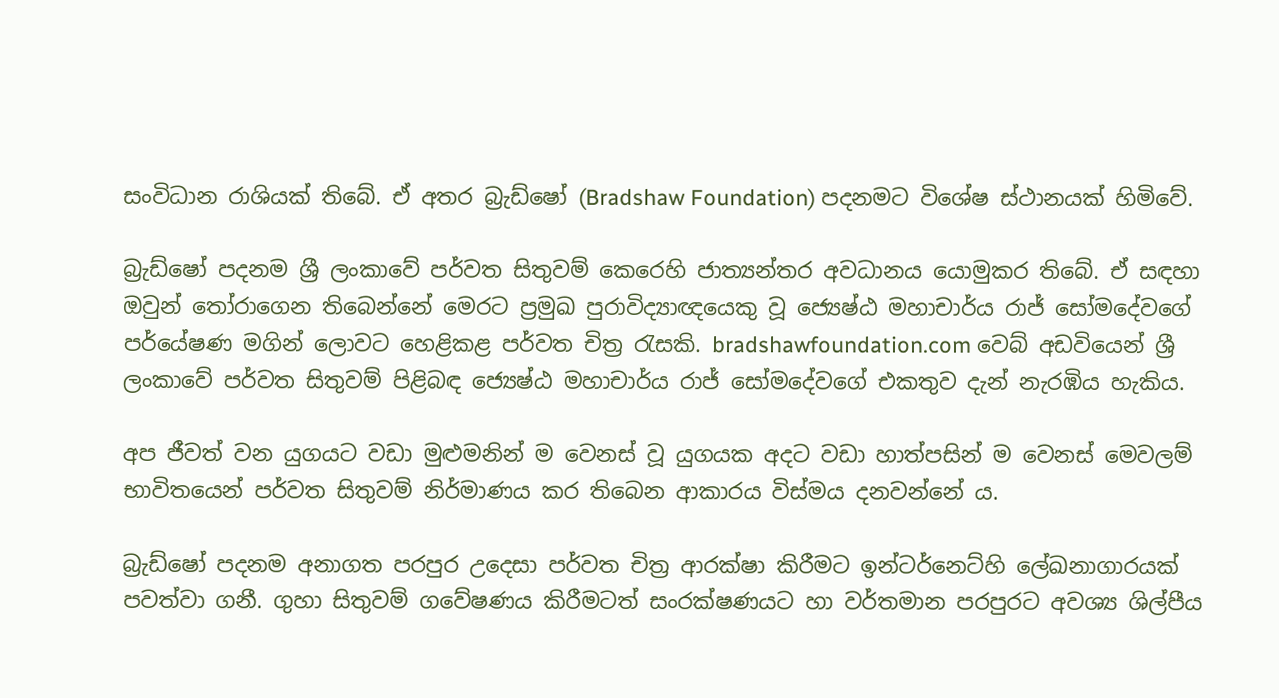සංවිධාන රාශියක් තිබේ. ඒ අතර බ්‍රැඩ්ෂෝ (Bradshaw Foundation) පදනමට විශේෂ ස්ථානයක් හිමිවේ.

බ්‍රැඩ්ෂෝ පදනම ශ්‍රී ලංකාවේ පර්වත සිතුවම් කෙරෙහි ජාත්‍යන්තර අවධානය යොමුකර තිබේ. ඒ සඳහා ඔවුන් තෝරාගෙන තිබෙන්නේ මෙරට ප්‍රමුඛ පුරාවිද්‍යාඥයෙකු වූ ජ්‍යෙෂ්ඨ මහාචාර්ය රාජ් සෝමදේවගේ පර්යේෂණ මගින් ලොවට හෙළිකළ පර්වත චිත්‍ර රැසකි. bradshawfoundation.com වෙබ් අඩවියෙන් ශ්‍රී ලංකාවේ පර්වත සිතුවම් පිළිබඳ ජ්‍යෙෂ්ඨ මහාචාර්ය රාජ් සෝමදේවගේ එකතුව දැන් නැරඹිය හැකිය.

අප ජීවත් වන යුගයට වඩා මුළුමනින් ම වෙනස් වූ යුගයක අදට වඩා හාත්පසින් ම වෙනස් මෙවලම් භාවිතයෙන් පර්වත සිතුවම් නිර්මාණය කර තිබෙන ආකාරය විස්මය දනවන්නේ ය.

බ්‍රැඩ්ෂෝ පදනම අනාගත පරපුර උදෙසා පර්වත චිත්‍ර ආරක්ෂා කිරීමට ඉන්ටර්නෙට්හි ලේඛනාගාරයක් පවත්වා ගනී. ගුහා සිතුවම් ගවේෂණය කිරීමටත් සංරක්ෂණයට හා වර්තමාන පරපුරට අවශ්‍ය ශිල්පීය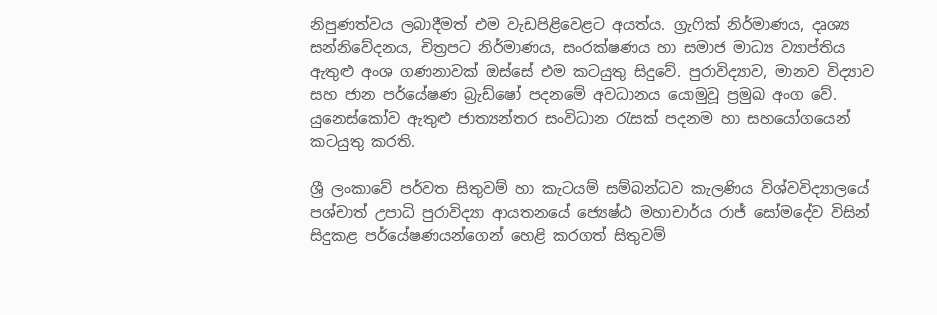නිපුණත්වය ලබාදීමත් එම වැඩපිළිවෙළට අයත්ය. ග්‍රැෆික් නිර්මාණය, දෘශ්‍ය සන්නිවේදනය, චිත්‍රපට නිර්මාණය, සංරක්ෂණය හා සමාජ මාධ්‍ය ව්‍යාප්තිය ඇතුළු අංශ ගණනාවක් ඔස්සේ එම කටයුතු සිදුවේ. පුරාවිද්‍යාව, මානව විද්‍යාව සහ ජාන පර්යේෂණ බ්‍රැඩ්ෂෝ පදනමේ අවධානය යොමුවූ ප්‍රමුඛ අංග වේ. යුනෙස්කෝව ඇතුළු ජාත්‍යන්තර සංවිධාන රැසක් පදනම හා සහයෝගයෙන් කටයුතු කරති.

ශ්‍රී ලංකාවේ පර්වත සිතුවම් හා කැටයම් සම්බන්ධව කැලණිය විශ්වවිද්‍යාලයේ පශ්චාත් උපාධි පුරාවිද්‍යා ආයතනයේ ජ්‍යෙෂ්ඨ මහාචාර්ය රාජ් සෝමදේව විසින් සිදුකළ පර්යේෂණයන්ගෙන් හෙළි කරගත් සිතුවම්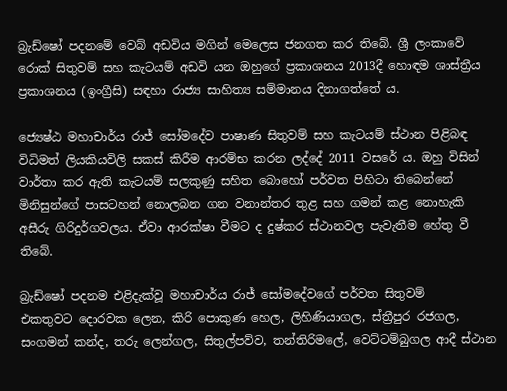බ්‍රැඩ්ෂෝ පදනමේ වෙබ් අඩවිය මගින් මෙලෙස ජනගත කර තිබේ. ශ්‍රී ලංකාවේ රොක් සිතුවම් සහ කැටයම් අඩවි යන ඔහුගේ ප්‍රකාශනය 2013දී හොඳම ශාස්ත්‍රීය ප්‍රකාශනය (ඉංග්‍රීසි) සඳහා රාජ්‍ය සාහිත්‍ය සම්මානය දිනාගත්තේ ය.

ජ්‍යෙෂ්ඨ මහාචාර්ය රාජ් සෝමදේව පාෂාණ සිතුවම් සහ කැටයම් ස්ථාන පිළිබඳ විධිමත් ලියකියවිලි සකස් කිරීම ආරම්භ කරන ලද්දේ 2011 වසරේ ය. ඔහු විසින් වාර්තා කර ඇති කැටයම් සලකුණු සහිත බොහෝ පර්වත පිහිටා තිබෙන්නේ මිනිසුන්ගේ පාසටහන් නොලබන ගන වනාන්තර තුළ සහ ගමන් කළ නොහැකි අසීරු ගිරිදුර්ගවලය. ඒවා ආරක්ෂා වීමට ද දුෂ්කර ස්ථානවල පැවැතීම හේතු වී තිබේ.

බ්‍රැඩ්ෂෝ පදනම එළිදැක්වූ මහාචාර්ය රාජ් සෝමදේවගේ පර්වත සිතුවම් එකතුවට ‍දොරවක ලෙන, කිරි පොකුණ හෙල, ලිහිණියාගල, ස්ත්‍රීපුර රජගල, සංගමන් කන්ද, තරු ලෙන්ගල, සිතුල්පව්ව, තන්තිරිමලේ, වෙට්ටම්බුගල ආදී ස්ථාන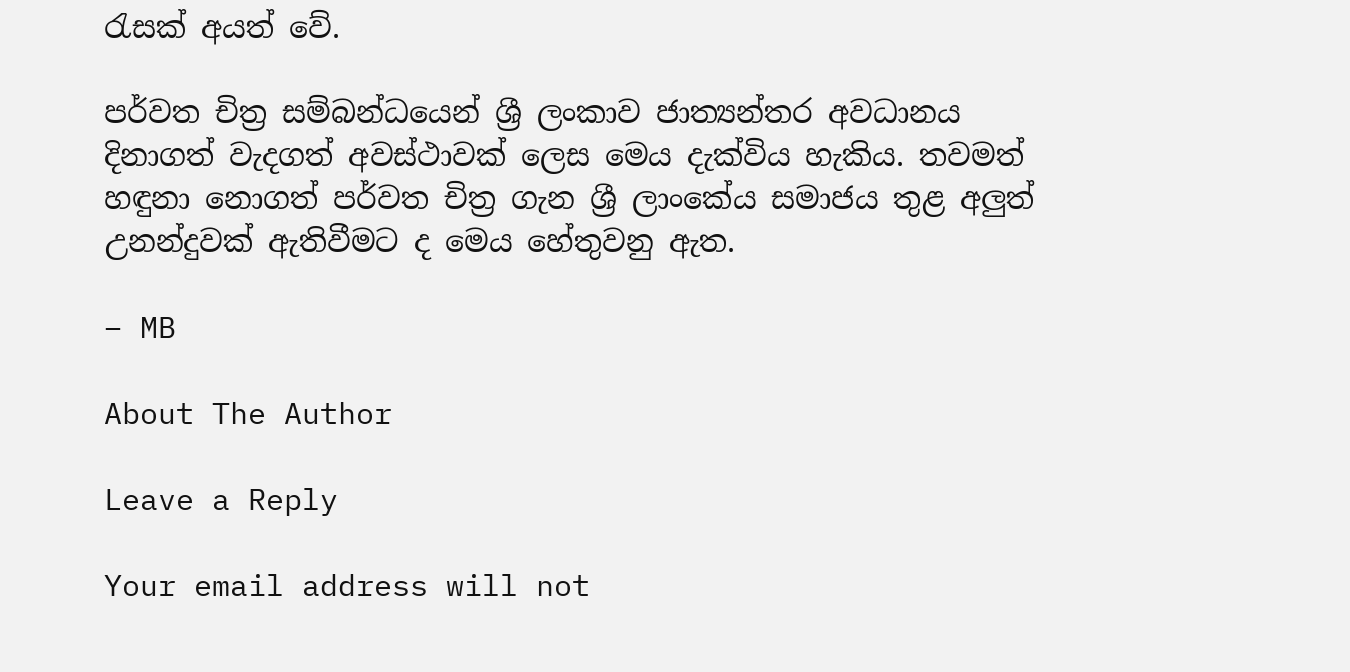රැසක් අයත් වේ.

පර්වත චිත්‍ර සම්බන්ධයෙන් ශ්‍රී ලංකාව ජාත්‍යන්තර අවධානය දිනාගත් වැදගත් අවස්ථාවක් ලෙස මෙය දැක්විය හැකිය. තවමත් හඳුනා නොගත් පර්වත චිත්‍ර ගැන ශ්‍රී ලාංකේය සමාජය තුළ අලුත් උනන්දුවක් ඇතිවීමට ද මෙය හේතුවනු ඇත.

– MB

About The Author

Leave a Reply

Your email address will not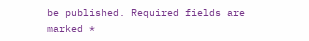be published. Required fields are marked *